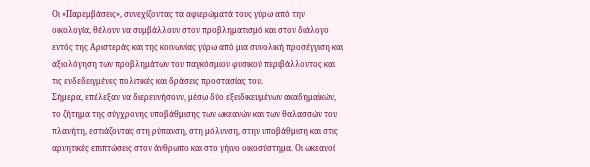Οι «Παρεμβάσεις», συνεχίζοντας τα αφιερώματά τους γύρω από την οικολογία, θέλουν να συμβάλλουν στον προβληματισμό και στον διάλογο εντός της Αριστεράς και της κοινωνίας γύρω από μια συνολική προσέγγιση και αξιολόγηση των προβλημάτων του παγκόσμιου φυσικού περιβάλλοντος και τις ενδεδειγμένες πολιτικές και δράσεις προστασίας του.
Σήμερα, επέλεξαν να διερευνήσουν, μέσω δύο εξειδικευμένων ακαδημαϊκών, το ζήτημα της σύγχρονης υποβάθμισης των ωκεανών και των θαλασσών του πλανήτη, εστιάζοντας στη ρύπανση, στη μόλυνση, στην υποβάθμιση και στις αρνητικές επιπτώσεις στον άνθρωπο και στο γήινο οικοσύστημα. Οι ωκεανοί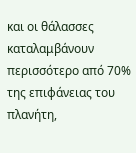και οι θάλασσες καταλαμβάνουν περισσότερο από 70% της επιφάνειας του πλανήτη,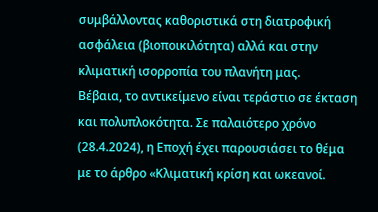συμβάλλοντας καθοριστικά στη διατροφική ασφάλεια (βιοποικιλότητα) αλλά και στην κλιματική ισορροπία του πλανήτη μας.
Βέβαια, το αντικείμενο είναι τεράστιο σε έκταση και πολυπλοκότητα. Σε παλαιότερο χρόνο (28.4.2024), η Εποχή έχει παρουσιάσει το θέμα με το άρθρο «Κλιματική κρίση και ωκεανοί.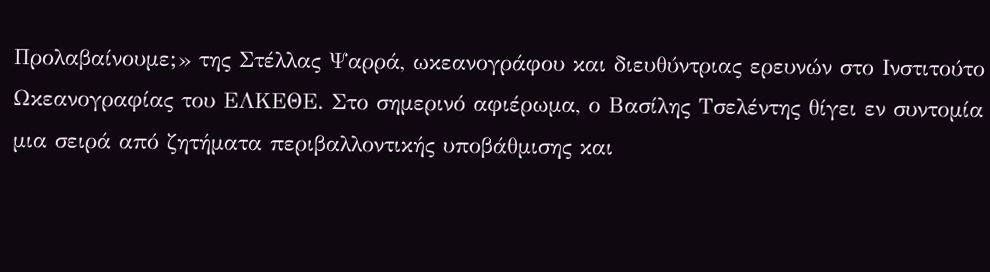Προλαβαίνουμε;» της Στέλλας Ψαρρά, ωκεανογράφου και διευθύντριας ερευνών στο Ινστιτούτο Ωκεανογραφίας του ΕΛΚΕΘΕ. Στο σημερινό αφιέρωμα, ο Βασίλης Τσελέντης θίγει εν συντομία μια σειρά από ζητήματα περιβαλλοντικής υποβάθμισης και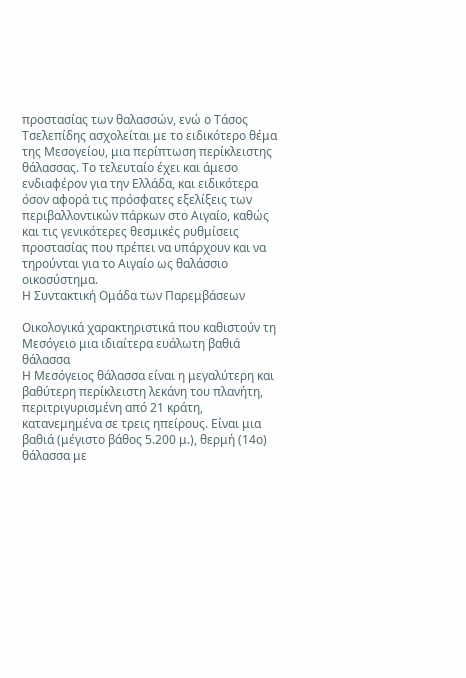προστασίας των θαλασσών, ενώ ο Τάσος Τσελεπίδης ασχολείται με το ειδικότερο θέμα της Μεσογείου, μια περίπτωση περίκλειστης θάλασσας. Το τελευταίο έχει και άμεσο ενδιαφέρον για την Ελλάδα, και ειδικότερα όσον αφορά τις πρόσφατες εξελίξεις των περιβαλλοντικών πάρκων στο Αιγαίο, καθώς και τις γενικότερες θεσμικές ρυθμίσεις προστασίας που πρέπει να υπάρχουν και να τηρούνται για το Αιγαίο ως θαλάσσιο οικοσύστημα.
Η Συντακτική Ομάδα των Παρεμβάσεων

Οικολογικά χαρακτηριστικά που καθιστούν τη Μεσόγειο μια ιδιαίτερα ευάλωτη βαθιά θάλασσα
Η Μεσόγειος θάλασσα είναι η μεγαλύτερη και βαθύτερη περίκλειστη λεκάνη του πλανήτη, περιτριγυρισμένη από 21 κράτη, κατανεμημένα σε τρεις ηπείρους. Είναι μια βαθιά (μέγιστο βάθος 5.200 μ.), θερμή (14ο) θάλασσα με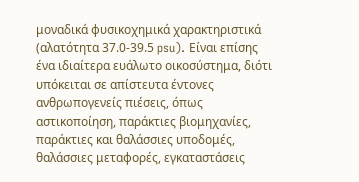μοναδικά φυσικοχημικά χαρακτηριστικά (αλατότητα 37.0-39.5 psu). Είναι επίσης ένα ιδιαίτερα ευάλωτο οικοσύστημα, διότι υπόκειται σε απίστευτα έντονες ανθρωπογενείς πιέσεις, όπως αστικοποίηση, παράκτιες βιομηχανίες, παράκτιες και θαλάσσιες υποδομές, θαλάσσιες μεταφορές, εγκαταστάσεις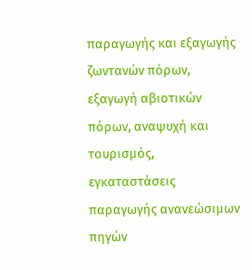παραγωγής και εξαγωγής ζωντανών πόρων, εξαγωγή αβιοτικών πόρων, αναψυχή και τουρισμός, εγκαταστάσεις παραγωγής ανανεώσιμων πηγών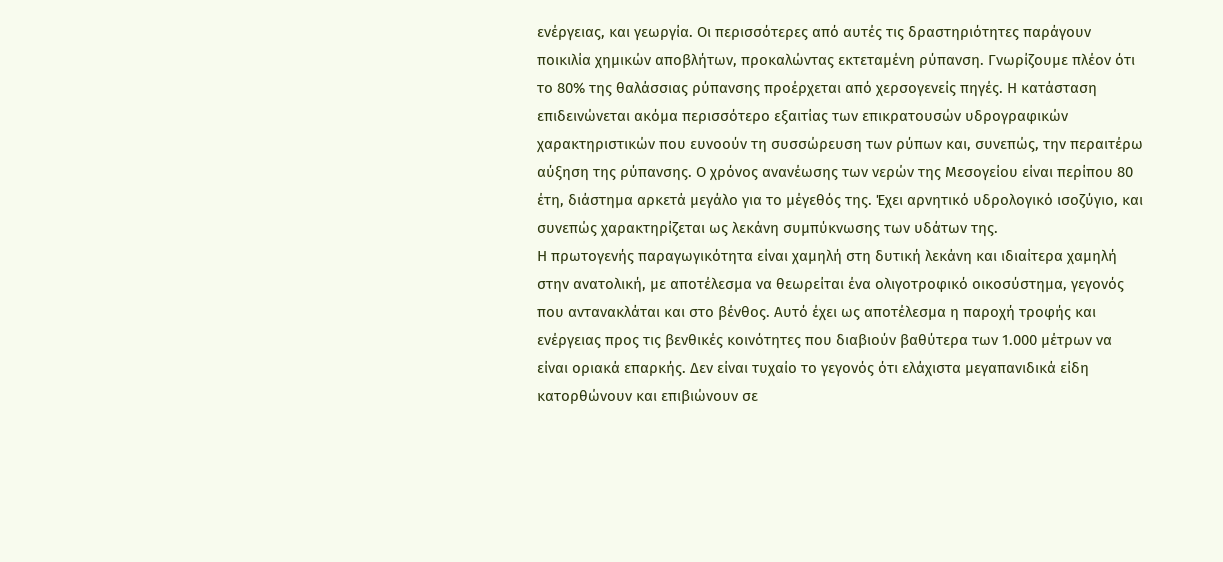ενέργειας, και γεωργία. Οι περισσότερες από αυτές τις δραστηριότητες παράγουν ποικιλία χημικών αποβλήτων, προκαλώντας εκτεταμένη ρύπανση. Γνωρίζουμε πλέον ότι το 80% της θαλάσσιας ρύπανσης προέρχεται από χερσογενείς πηγές. Η κατάσταση επιδεινώνεται ακόμα περισσότερο εξαιτίας των επικρατουσών υδρογραφικών χαρακτηριστικών που ευνοούν τη συσσώρευση των ρύπων και, συνεπώς, την περαιτέρω αύξηση της ρύπανσης. Ο χρόνος ανανέωσης των νερών της Μεσογείου είναι περίπου 80 έτη, διάστημα αρκετά μεγάλο για το μέγεθός της. Έχει αρνητικό υδρολογικό ισοζύγιο, και συνεπώς χαρακτηρίζεται ως λεκάνη συμπύκνωσης των υδάτων της.
Η πρωτογενής παραγωγικότητα είναι χαμηλή στη δυτική λεκάνη και ιδιαίτερα χαμηλή στην ανατολική, με αποτέλεσμα να θεωρείται ένα ολιγοτροφικό οικοσύστημα, γεγονός που αντανακλάται και στο βένθος. Αυτό έχει ως αποτέλεσμα η παροχή τροφής και ενέργειας προς τις βενθικές κοινότητες που διαβιούν βαθύτερα των 1.000 μέτρων να είναι οριακά επαρκής. Δεν είναι τυχαίο το γεγονός ότι ελάχιστα μεγαπανιδικά είδη κατορθώνουν και επιβιώνουν σε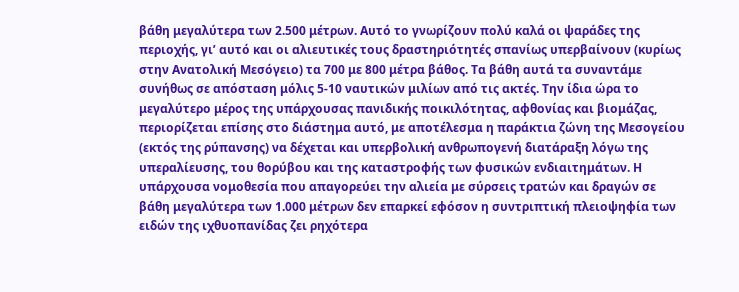βάθη μεγαλύτερα των 2.500 μέτρων. Αυτό το γνωρίζουν πολύ καλά οι ψαράδες της περιοχής, γι’ αυτό και οι αλιευτικές τους δραστηριότητές σπανίως υπερβαίνουν (κυρίως στην Ανατολική Μεσόγειο) τα 700 με 800 μέτρα βάθος. Τα βάθη αυτά τα συναντάμε συνήθως σε απόσταση μόλις 5-10 ναυτικών μιλίων από τις ακτές. Την ίδια ώρα το μεγαλύτερο μέρος της υπάρχουσας πανιδικής ποικιλότητας, αφθονίας και βιομάζας, περιορίζεται επίσης στο διάστημα αυτό, με αποτέλεσμα η παράκτια ζώνη της Μεσογείου (εκτός της ρύπανσης) να δέχεται και υπερβολική ανθρωπογενή διατάραξη λόγω της υπεραλίευσης, του θορύβου και της καταστροφής των φυσικών ενδιαιτημάτων. Η υπάρχουσα νομοθεσία που απαγορεύει την αλιεία με σύρσεις τρατών και δραγών σε βάθη μεγαλύτερα των 1.000 μέτρων δεν επαρκεί εφόσον η συντριπτική πλειοψηφία των ειδών της ιχθυοπανίδας ζει ρηχότερα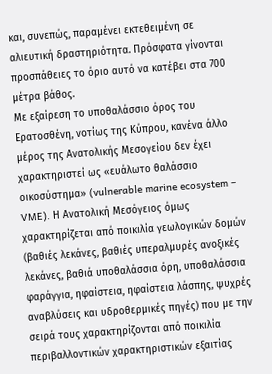και, συνεπώς, παραμένει εκτεθειμένη σε αλιευτική δραστηριότητα. Πρόσφατα γίνονται προσπάθειες το όριο αυτό να κατέβει στα 700 μέτρα βάθος.
Με εξαίρεση το υποθαλάσσιο όρος του Ερατοσθένη, νοτίως της Κύπρου, κανένα άλλο μέρος της Ανατολικής Μεσογείου δεν έχει χαρακτηριστεί ως «ευάλωτο θαλάσσιο οικοσύστημα» (vulnerable marine ecosystem – VME). Η Ανατολική Μεσόγειος όμως χαρακτηρίζεται από ποικιλία γεωλογικών δομών (βαθιές λεκάνες, βαθιές υπεραλμυρές ανοξικές λεκάνες, βαθιά υποθαλάσσια όρη, υποθαλάσσια φαράγγια, ηφαίστεια, ηφαίστεια λάσπης, ψυχρές αναβλύσεις και υδροθερμικές πηγές) που με την σειρά τους χαρακτηρίζονται από ποικιλία περιβαλλοντικών χαρακτηριστικών εξαιτίας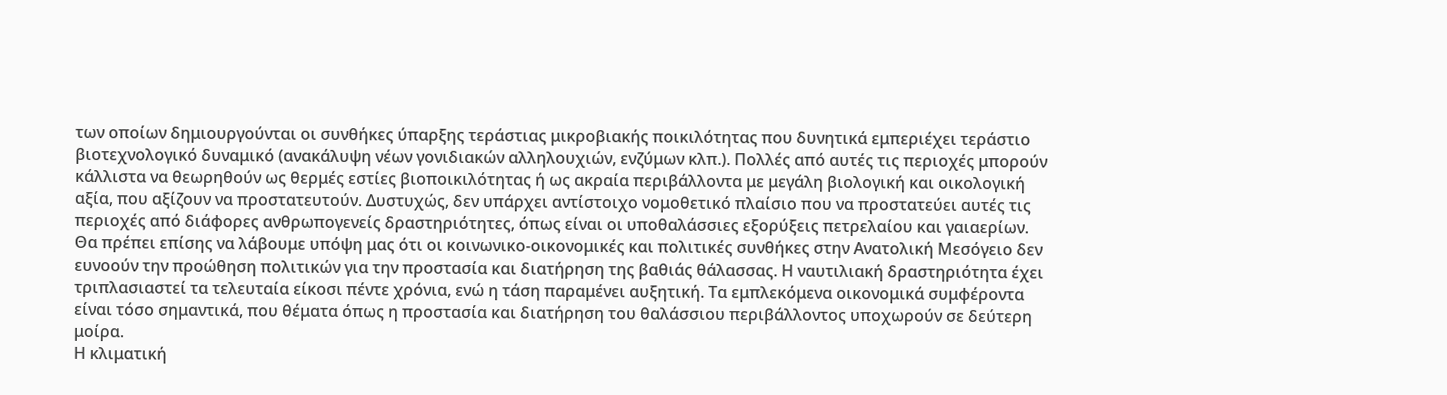των οποίων δημιουργούνται οι συνθήκες ύπαρξης τεράστιας μικροβιακής ποικιλότητας που δυνητικά εμπεριέχει τεράστιο βιοτεχνολογικό δυναμικό (ανακάλυψη νέων γονιδιακών αλληλουχιών, ενζύμων κλπ.). Πολλές από αυτές τις περιοχές μπορούν κάλλιστα να θεωρηθούν ως θερμές εστίες βιοποικιλότητας ή ως ακραία περιβάλλοντα με μεγάλη βιολογική και οικολογική αξία, που αξίζουν να προστατευτούν. Δυστυχώς, δεν υπάρχει αντίστοιχο νομοθετικό πλαίσιο που να προστατεύει αυτές τις περιοχές από διάφορες ανθρωπογενείς δραστηριότητες, όπως είναι οι υποθαλάσσιες εξορύξεις πετρελαίου και γαιαερίων.
Θα πρέπει επίσης να λάβουμε υπόψη μας ότι οι κοινωνικο-οικονομικές και πολιτικές συνθήκες στην Ανατολική Μεσόγειο δεν ευνοούν την προώθηση πολιτικών για την προστασία και διατήρηση της βαθιάς θάλασσας. Η ναυτιλιακή δραστηριότητα έχει τριπλασιαστεί τα τελευταία είκοσι πέντε χρόνια, ενώ η τάση παραμένει αυξητική. Τα εμπλεκόμενα οικονομικά συμφέροντα είναι τόσο σημαντικά, που θέματα όπως η προστασία και διατήρηση του θαλάσσιου περιβάλλοντος υποχωρούν σε δεύτερη μοίρα.
Η κλιματική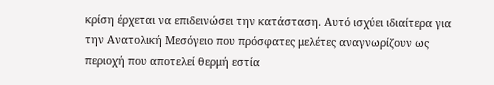κρίση έρχεται να επιδεινώσει την κατάσταση. Αυτό ισχύει ιδιαίτερα για την Ανατολική Μεσόγειο που πρόσφατες μελέτες αναγνωρίζουν ως περιοχή που αποτελεί θερμή εστία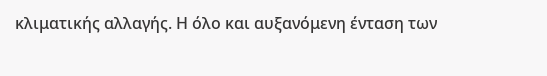κλιματικής αλλαγής. Η όλο και αυξανόμενη ένταση των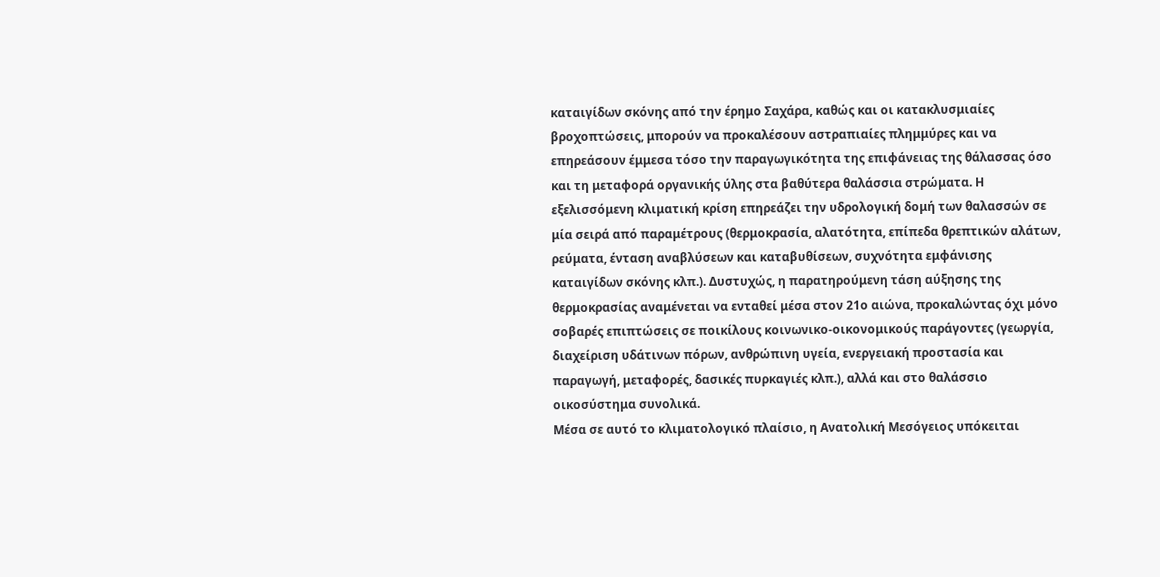καταιγίδων σκόνης από την έρημο Σαχάρα, καθώς και οι κατακλυσμιαίες βροχοπτώσεις, μπορούν να προκαλέσουν αστραπιαίες πλημμύρες και να επηρεάσουν έμμεσα τόσο την παραγωγικότητα της επιφάνειας της θάλασσας όσο και τη μεταφορά οργανικής ύλης στα βαθύτερα θαλάσσια στρώματα. Η εξελισσόμενη κλιματική κρίση επηρεάζει την υδρολογική δομή των θαλασσών σε μία σειρά από παραμέτρους (θερμοκρασία, αλατότητα, επίπεδα θρεπτικών αλάτων, ρεύματα, ένταση αναβλύσεων και καταβυθίσεων, συχνότητα εμφάνισης καταιγίδων σκόνης κλπ.). Δυστυχώς, η παρατηρούμενη τάση αύξησης της θερμοκρασίας αναμένεται να ενταθεί μέσα στον 21ο αιώνα, προκαλώντας όχι μόνο σοβαρές επιπτώσεις σε ποικίλους κοινωνικο-οικονομικούς παράγοντες (γεωργία, διαχείριση υδάτινων πόρων, ανθρώπινη υγεία, ενεργειακή προστασία και παραγωγή, μεταφορές, δασικές πυρκαγιές κλπ.), αλλά και στο θαλάσσιο οικοσύστημα συνολικά.
Μέσα σε αυτό το κλιματολογικό πλαίσιο, η Ανατολική Μεσόγειος υπόκειται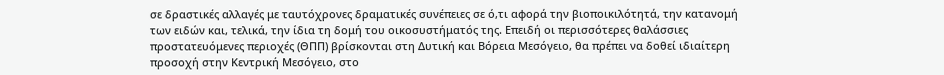σε δραστικές αλλαγές με ταυτόχρονες δραματικές συνέπειες σε ό,τι αφορά την βιοποικιλότητά, την κατανομή των ειδών και, τελικά, την ίδια τη δομή του οικοσυστήματός της. Επειδή οι περισσότερες θαλάσσιες προστατευόμενες περιοχές (ΘΠΠ) βρίσκονται στη Δυτική και Βόρεια Μεσόγειο, θα πρέπει να δοθεί ιδιαίτερη προσοχή στην Κεντρική Μεσόγειο, στο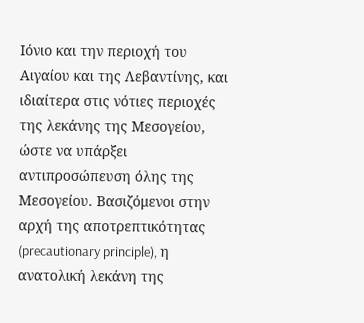Ιόνιο και την περιοχή του Αιγαίου και της Λεβαντίνης, και ιδιαίτερα στις νότιες περιοχές της λεκάνης της Μεσογείου, ώστε να υπάρξει αντιπροσώπευση όλης της Μεσογείου. Βασιζόμενοι στην αρχή της αποτρεπτικότητας (precautionary principle), η ανατολική λεκάνη της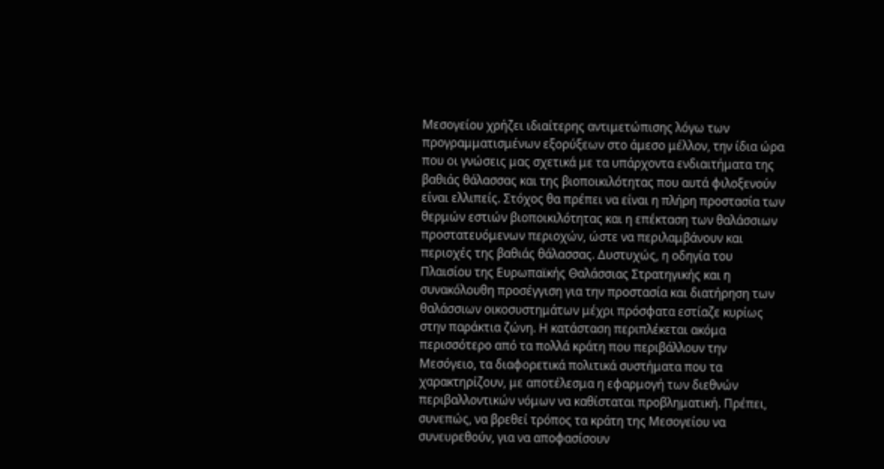Μεσογείου χρήζει ιδιαίτερης αντιμετώπισης λόγω των προγραμματισμένων εξορύξεων στο άμεσο μέλλον, την ίδια ώρα που οι γνώσεις μας σχετικά με τα υπάρχοντα ενδιαιτήματα της βαθιάς θάλασσας και της βιοποικιλότητας που αυτά φιλοξενούν είναι ελλιπείς. Στόχος θα πρέπει να είναι η πλήρη προστασία των θερμών εστιών βιοποικιλότητας και η επέκταση των θαλάσσιων προστατευόμενων περιοχών, ώστε να περιλαμβάνουν και περιοχές της βαθιάς θάλασσας. Δυστυχώς, η οδηγία του Πλαισίου της Ευρωπαϊκής Θαλάσσιας Στρατηγικής και η συνακόλουθη προσέγγιση για την προστασία και διατήρηση των θαλάσσιων οικοσυστημάτων μέχρι πρόσφατα εστίαζε κυρίως στην παράκτια ζώνη. Η κατάσταση περιπλέκεται ακόμα περισσότερο από τα πολλά κράτη που περιβάλλουν την Μεσόγειο, τα διαφορετικά πολιτικά συστήματα που τα χαρακτηρίζουν, με αποτέλεσμα η εφαρμογή των διεθνών περιβαλλοντικών νόμων να καθίσταται προβληματική. Πρέπει, συνεπώς, να βρεθεί τρόπος τα κράτη της Μεσογείου να συνευρεθούν, για να αποφασίσουν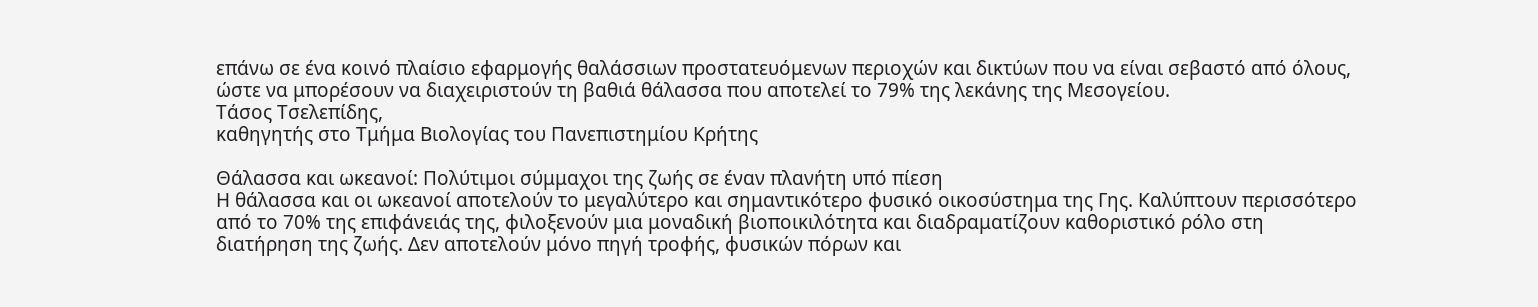επάνω σε ένα κοινό πλαίσιο εφαρμογής θαλάσσιων προστατευόμενων περιοχών και δικτύων που να είναι σεβαστό από όλους, ώστε να μπορέσουν να διαχειριστούν τη βαθιά θάλασσα που αποτελεί το 79% της λεκάνης της Μεσογείου.
Τάσος Τσελεπίδης,
καθηγητής στο Τμήμα Βιολογίας του Πανεπιστημίου Κρήτης

Θάλασσα και ωκεανοί: Πολύτιμοι σύμμαχοι της ζωής σε έναν πλανήτη υπό πίεση
Η θάλασσα και οι ωκεανοί αποτελούν το μεγαλύτερο και σημαντικότερο φυσικό οικοσύστημα της Γης. Καλύπτουν περισσότερο από το 70% της επιφάνειάς της, φιλοξενούν μια μοναδική βιοποικιλότητα και διαδραματίζουν καθοριστικό ρόλο στη διατήρηση της ζωής. Δεν αποτελούν μόνο πηγή τροφής, φυσικών πόρων και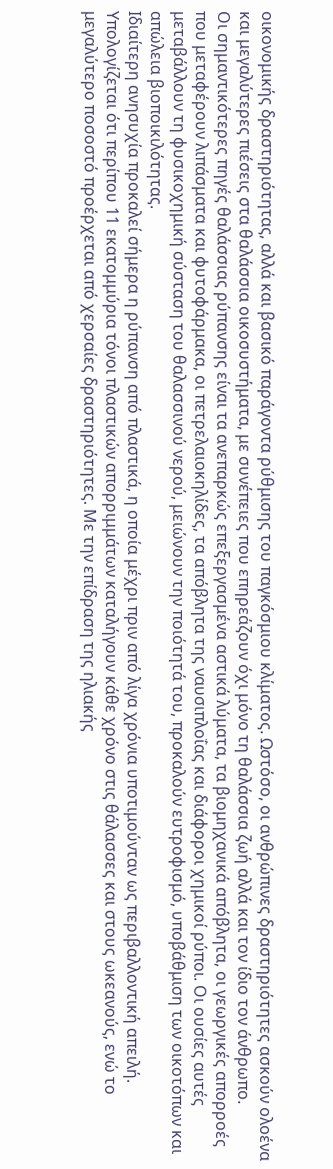οικονομικής δραστηριότητας, αλλά και βασικό παράγοντα ρύθμισης του παγκόσμιου κλίματος. Ωστόσο, οι ανθρώπινες δραστηριότητες ασκούν ολοένα και μεγαλύτερες πιέσεις στα θαλάσσια οικοσυστήματα, με συνέπειες που επηρεάζουν όχι μόνο τη θαλάσσια ζωή αλλά και τον ίδιο τον άνθρωπο.
Οι σημαντικότερες πηγές θαλάσσιας ρύπανσης είναι τα ανεπαρκώς επεξεργασμένα αστικά λύματα, τα βιομηχανικά απόβλητα, οι γεωργικές απορροές που μεταφέρουν λιπάσματα και φυτοφάρμακα, οι πετρελαιοκηλίδες, τα απόβλητα της ναυσιπλοΐας και διάφοροι χημικοί ρύποι. Οι ουσίες αυτές μεταβάλλουν τη φυσικοχημική σύσταση του θαλασσινού νερού, μειώνουν την ποιότητά του, προκαλούν ευτροφισμό, υποβάθμιση των οικοτόπων και απώλεια βιοποικιλότητας.
Ιδιαίτερη ανησυχία προκαλεί σήμερα η ρύπανση από πλαστικά, η οποία μέχρι πριν από λίγα χρόνια υποτιμούνταν ως περιβαλλοντική απειλή. Υπολογίζεται ότι περίπου 11 εκατομμύρια τόνοι πλαστικών απορριμμάτων καταλήγουν κάθε χρόνο στις θάλασσες και στους ωκεανούς, ενώ το μεγαλύτερο ποσοστό προέρχεται από χερσαίες δραστηριότητες. Με την επίδραση της ηλιακής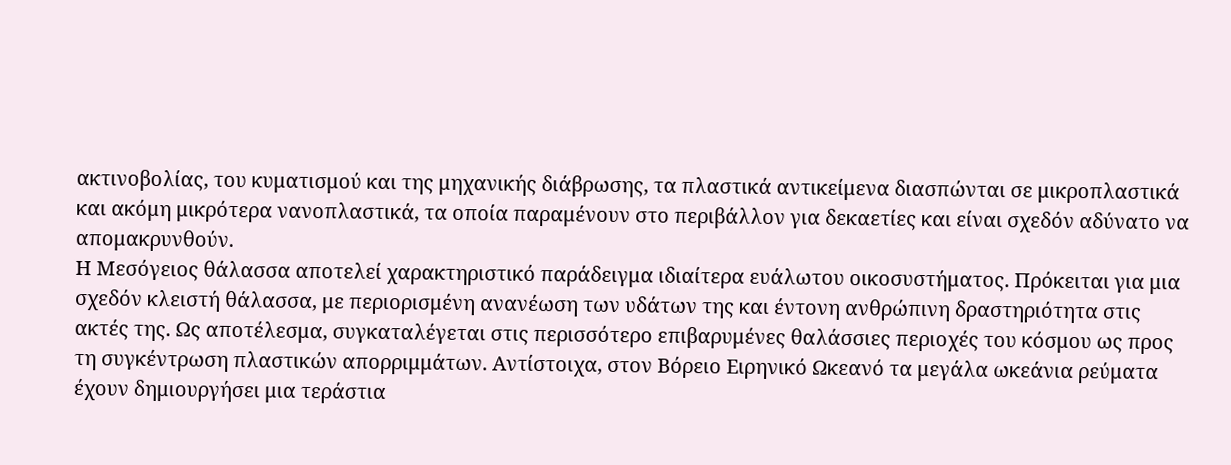ακτινοβολίας, του κυματισμού και της μηχανικής διάβρωσης, τα πλαστικά αντικείμενα διασπώνται σε μικροπλαστικά και ακόμη μικρότερα νανοπλαστικά, τα οποία παραμένουν στο περιβάλλον για δεκαετίες και είναι σχεδόν αδύνατο να απομακρυνθούν.
Η Μεσόγειος θάλασσα αποτελεί χαρακτηριστικό παράδειγμα ιδιαίτερα ευάλωτου οικοσυστήματος. Πρόκειται για μια σχεδόν κλειστή θάλασσα, με περιορισμένη ανανέωση των υδάτων της και έντονη ανθρώπινη δραστηριότητα στις ακτές της. Ως αποτέλεσμα, συγκαταλέγεται στις περισσότερο επιβαρυμένες θαλάσσιες περιοχές του κόσμου ως προς τη συγκέντρωση πλαστικών απορριμμάτων. Αντίστοιχα, στον Βόρειο Ειρηνικό Ωκεανό τα μεγάλα ωκεάνια ρεύματα έχουν δημιουργήσει μια τεράστια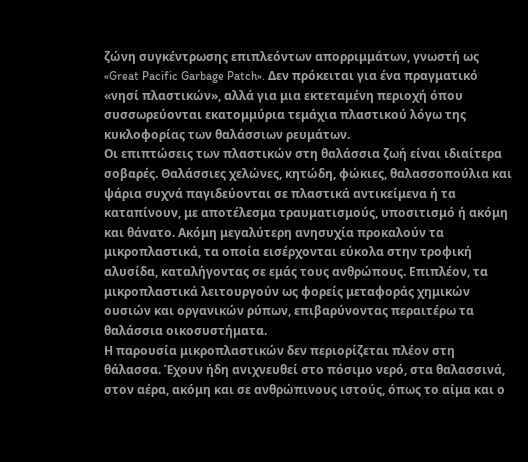ζώνη συγκέντρωσης επιπλεόντων απορριμμάτων, γνωστή ως «Great Pacific Garbage Patch». Δεν πρόκειται για ένα πραγματικό «νησί πλαστικών», αλλά για μια εκτεταμένη περιοχή όπου συσσωρεύονται εκατομμύρια τεμάχια πλαστικού λόγω της κυκλοφορίας των θαλάσσιων ρευμάτων.
Οι επιπτώσεις των πλαστικών στη θαλάσσια ζωή είναι ιδιαίτερα σοβαρές. Θαλάσσιες χελώνες, κητώδη, φώκιες, θαλασσοπούλια και ψάρια συχνά παγιδεύονται σε πλαστικά αντικείμενα ή τα καταπίνουν, με αποτέλεσμα τραυματισμούς, υποσιτισμό ή ακόμη και θάνατο. Ακόμη μεγαλύτερη ανησυχία προκαλούν τα μικροπλαστικά, τα οποία εισέρχονται εύκολα στην τροφική αλυσίδα, καταλήγοντας σε εμάς τους ανθρώπους. Επιπλέον, τα μικροπλαστικά λειτουργούν ως φορείς μεταφοράς χημικών ουσιών και οργανικών ρύπων, επιβαρύνοντας περαιτέρω τα θαλάσσια οικοσυστήματα.
Η παρουσία μικροπλαστικών δεν περιορίζεται πλέον στη θάλασσα. Έχουν ήδη ανιχνευθεί στο πόσιμο νερό, στα θαλασσινά, στον αέρα, ακόμη και σε ανθρώπινους ιστούς, όπως το αίμα και ο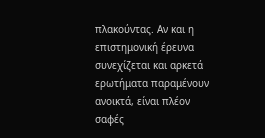πλακούντας. Αν και η επιστημονική έρευνα συνεχίζεται και αρκετά ερωτήματα παραμένουν ανοικτά, είναι πλέον σαφές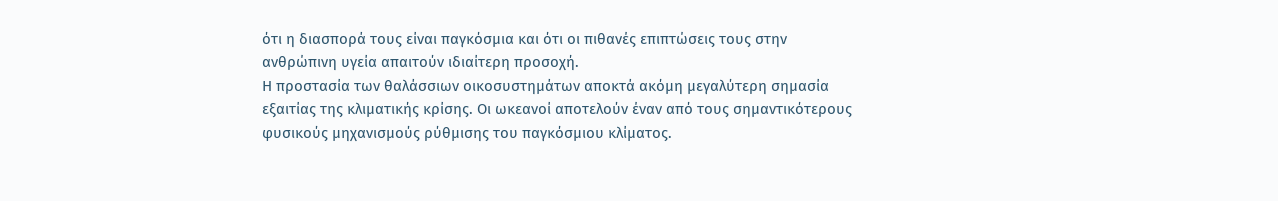ότι η διασπορά τους είναι παγκόσμια και ότι οι πιθανές επιπτώσεις τους στην ανθρώπινη υγεία απαιτούν ιδιαίτερη προσοχή.
Η προστασία των θαλάσσιων οικοσυστημάτων αποκτά ακόμη μεγαλύτερη σημασία εξαιτίας της κλιματικής κρίσης. Οι ωκεανοί αποτελούν έναν από τους σημαντικότερους φυσικούς μηχανισμούς ρύθμισης του παγκόσμιου κλίματος.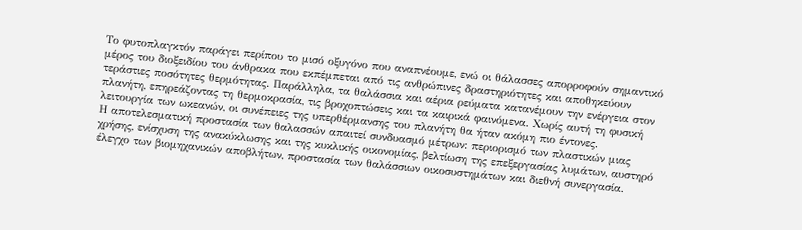Το φυτοπλαγκτόν παράγει περίπου το μισό οξυγόνο που αναπνέουμε, ενώ οι θάλασσες απορροφούν σημαντικό μέρος του διοξειδίου του άνθρακα που εκπέμπεται από τις ανθρώπινες δραστηριότητες και αποθηκεύουν τεράστιες ποσότητες θερμότητας. Παράλληλα, τα θαλάσσια και αέρια ρεύματα κατανέμουν την ενέργεια στον πλανήτη, επηρεάζοντας τη θερμοκρασία, τις βροχοπτώσεις και τα καιρικά φαινόμενα. Χωρίς αυτή τη φυσική λειτουργία των ωκεανών, οι συνέπειες της υπερθέρμανσης του πλανήτη θα ήταν ακόμη πιο έντονες.
Η αποτελεσματική προστασία των θαλασσών απαιτεί συνδυασμό μέτρων: περιορισμό των πλαστικών μιας χρήσης, ενίσχυση της ανακύκλωσης και της κυκλικής οικονομίας, βελτίωση της επεξεργασίας λυμάτων, αυστηρό έλεγχο των βιομηχανικών αποβλήτων, προστασία των θαλάσσιων οικοσυστημάτων και διεθνή συνεργασία.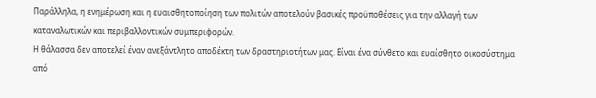Παράλληλα, η ενημέρωση και η ευαισθητοποίηση των πολιτών αποτελούν βασικές προϋποθέσεις για την αλλαγή των καταναλωτικών και περιβαλλοντικών συμπεριφορών.
Η θάλασσα δεν αποτελεί έναν ανεξάντλητο αποδέκτη των δραστηριοτήτων μας. Είναι ένα σύνθετο και ευαίσθητο οικοσύστημα από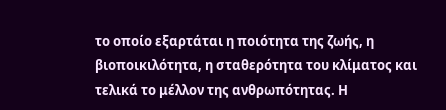το οποίο εξαρτάται η ποιότητα της ζωής, η βιοποικιλότητα, η σταθερότητα του κλίματος και τελικά το μέλλον της ανθρωπότητας. Η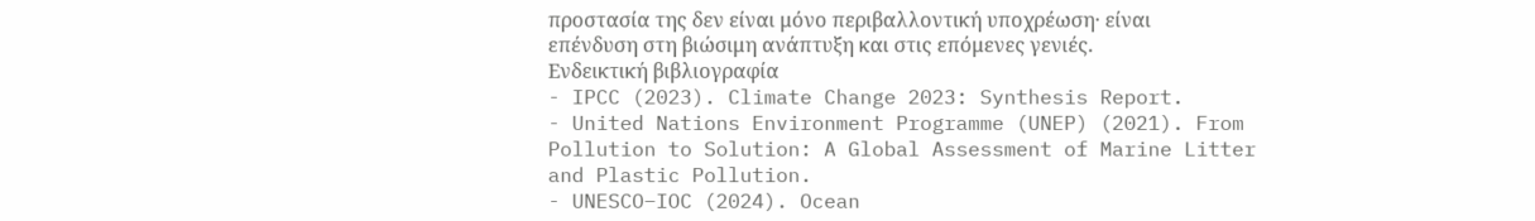προστασία της δεν είναι μόνο περιβαλλοντική υποχρέωση· είναι επένδυση στη βιώσιμη ανάπτυξη και στις επόμενες γενιές.
Ενδεικτική βιβλιογραφία
- IPCC (2023). Climate Change 2023: Synthesis Report.
- United Nations Environment Programme (UNEP) (2021). From Pollution to Solution: A Global Assessment of Marine Litter and Plastic Pollution.
- UNESCO–IOC (2024). Ocean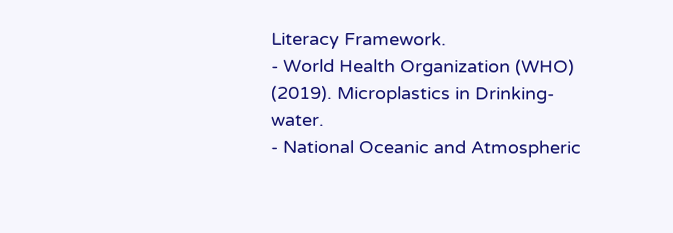Literacy Framework.
- World Health Organization (WHO) (2019). Microplastics in Drinking-water.
- National Oceanic and Atmospheric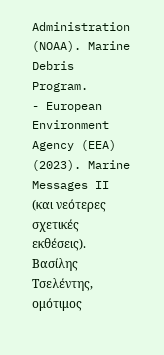Administration (NOAA). Marine Debris Program.
- European Environment Agency (EEA) (2023). Marine Messages II (και νεότερες σχετικές εκθέσεις).
Βασίλης Τσελέντης,
ομότιμος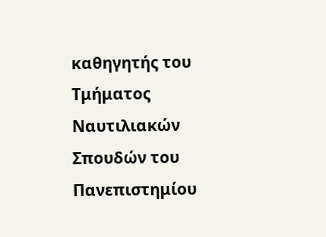καθηγητής του Τμήματος Ναυτιλιακών Σπουδών του Πανεπιστημίου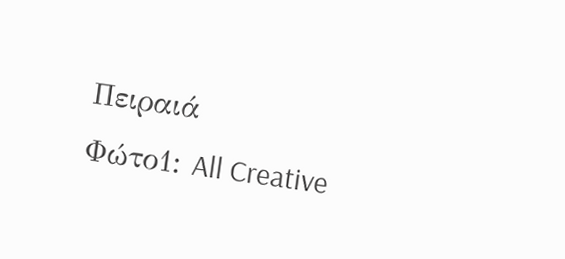Πειραιά
Φώτο1: All Creative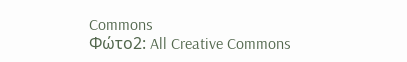Commons
Φώτο2: All Creative Commons